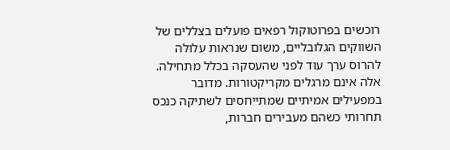רוכשים בפרוטוקול רפאים פועלים בצללים של השווקים הגלובליים, משום שנראות עלולה להרוס ערך עוד לפני שהעסקה בכלל מתחילה. אלה אינם מרגלים מקריקטורות. מדובר במפעילים אמיתיים שמתייחסים לשתיקה כנכס תחרותי כשהם מעבירים חברות,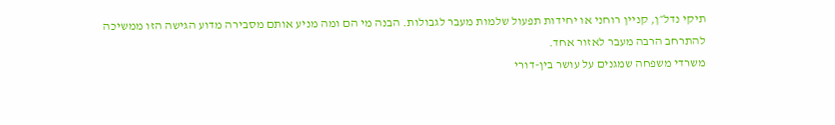תיקי נדל״ן, קניין רוחני או יחידות תפעול שלמות מעבר לגבולות. הבנה מי הם ומה מניע אותם מסבירה מדוע הגישה הזו ממשיכה להתרחב הרבה מעבר לאזור אחד.
משרדי משפחה שמגנים על עושר בין-דורי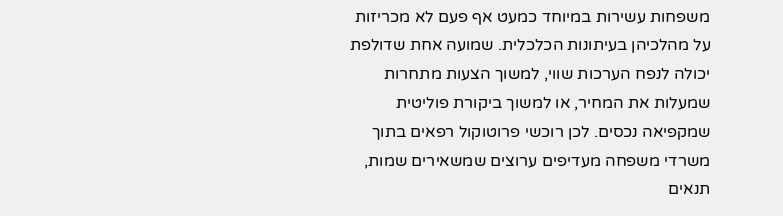משפחות עשירות במיוחד כמעט אף פעם לא מכריזות על מהלכיהן בעיתונות הכלכלית. שמועה אחת שדולפת יכולה לנפח הערכות שווי, למשוך הצעות מתחרות שמעלות את המחיר, או למשוך ביקורת פוליטית שמקפיאה נכסים. לכן רוכשי פרוטוקול רפאים בתוך משרדי משפחה מעדיפים ערוצים שמשאירים שמות, תנאים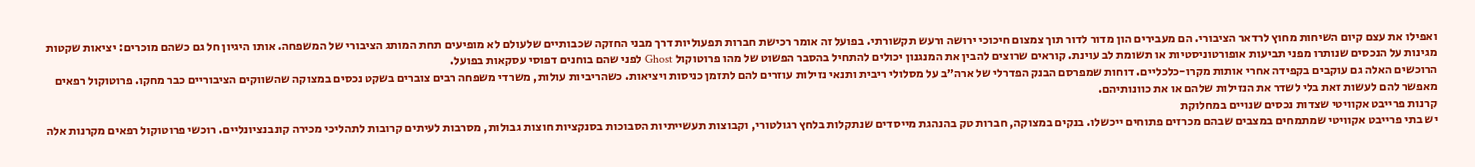ואפילו את עצם קיום השיחות מחוץ לרדאר הציבורי. הם מעבירים הון מדור לדור תוך צמצום חיכוכי ירושה ורעש תקשורתי. בפועל זה אומר רכישת חברות תפעוליות דרך מבני החזקה שכבותיים שלעולם לא מופיעים תחת המותג הציבורי של המשפחה. אותו היגיון חל גם כשהם מוכרים: יציאות שקטות מגינות על הנכסים שנותרו מפני תביעות אופורטוניסטיות או תשומת לב עוינת. קוראים שרוצים להבין את המנגנון יכולים להתחיל בהסבר הפשוט של מהו פרוטוקול Ghost לפני שהם בוחנים דפוסי עסקאות בפועל.
הרוכשים האלה גם עוקבים בקפידה אחרי אותות מקרו-כלכליים. דוחות שמפרסם הבנק הפדרלי של ארה״ב על מסלולי ריבית ותנאי נזילות עוזרים להם לתזמן כניסות ויציאות. כשהריביות עולות, משרדי משפחה רבים צוברים בשקט נכסים במצוקה שהשווקים הציבוריים כבר מחקו. פרוטוקול רפאים מאפשר להם לעשות זאת בלי לשדר את הנזילות שלהם או את כוונותיהם.
קרנות פרייבט אקוויטי שצדות נכסים שנויים במחלוקת
יש בתי פרייבט אקוויטי שמתמחים במצבים שבהם מכרזים פתוחים ייכשלו. בנקים במצוקה, חברות טק בהנהגת מייסדים שנתקלות בלחץ רגולטורי, וקבוצות תעשייתיות הסבוכות בסנקציות חוצות גבולות, מסרבות לעיתים קרובות לתהליכי מכירה קונבנציונליים. רוכשי פרוטוקול רפאים מקרנות אלה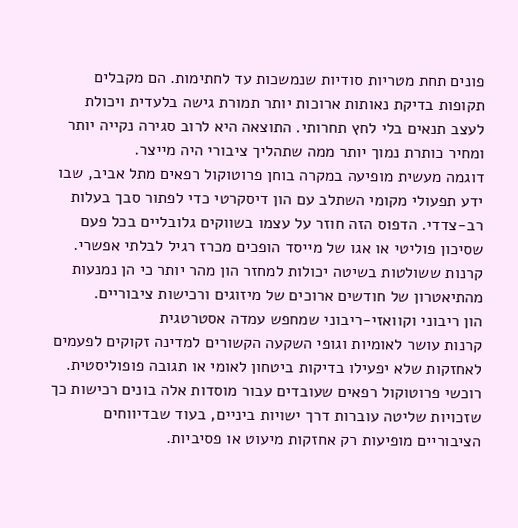פונים תחת מטריות סודיות שנמשכות עד לחתימות. הם מקבלים תקופות בדיקת נאותות ארוכות יותר תמורת גישה בלעדית ויכולת לעצב תנאים בלי לחץ תחרותי. התוצאה היא לרוב סגירה נקייה יותר ומחיר כותרת נמוך יותר ממה שתהליך ציבורי היה מייצר.
דוגמה מעשית מופיעה במקרה בוחן פרוטוקול רפאים מתל אביב, שבו ידע תפעולי מקומי השתלב עם הון דיסקרטי כדי לפתור סבך בעלות רב-צדדי. הדפוס הזה חוזר על עצמו בשווקים גלובליים בכל פעם שסיכון פוליטי או אגו של מייסד הופכים מכרז רגיל לבלתי אפשרי. קרנות ששולטות בשיטה יכולות למחזר הון מהר יותר כי הן נמנעות מהתיאטרון של חודשים ארוכים של מיזוגים ורכישות ציבוריים.
הון ריבוני וקוואזי-ריבוני שמחפש עמדה אסטרטגית
קרנות עושר לאומיות וגופי השקעה הקשורים למדינה זקוקים לפעמים לאחזקות שלא יפעילו בדיקות ביטחון לאומי או תגובה פופוליסטית. רוכשי פרוטוקול רפאים שעובדים עבור מוסדות אלה בונים רכישות כך שזכויות שליטה עוברות דרך ישויות ביניים, בעוד שבדיווחים הציבוריים מופיעות רק אחזקות מיעוט או פסיביות.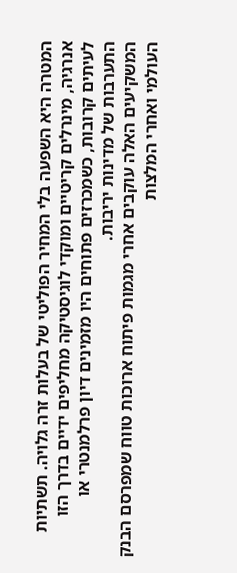המטרה היא השפעה בלי המחיר הפוליטי של בעלות זרה גלויה. תשתיות אנרגיה, מינרלים קריטיים ומוקדי לוגיסטיקה מחליפים ידיים בדרך הזו לעיתים קרובות, כשמכרזים פתוחים היו מזמינים דיון פרלמנטרי או התערבות של מדינות יריבות.
המשקיעים האלה עוקבים אחרי מגמות פיתוח ארוכות טווח שמפרסם הבנק העולמי ואחרי המלצות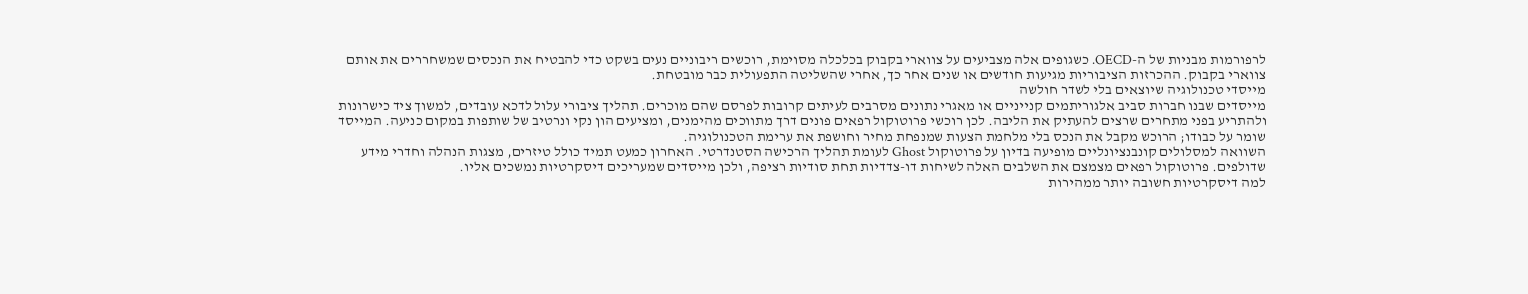לרפורמות מבניות של ה-OECD. כשגופים אלה מצביעים על צווארי בקבוק בכלכלה מסוימת, רוכשים ריבוניים נעים בשקט כדי להבטיח את הנכסים שמשחררים את אותם צווארי בקבוק. ההכרזות הציבוריות מגיעות חודשים או שנים אחר כך, אחרי שהשליטה התפעולית כבר מובטחת.
מייסדי טכנולוגיה שיוצאים בלי לשדר חולשה
מייסדים שבנו חברות סביב אלגוריתמים קנייניים או מאגרי נתונים מסרבים לעיתים קרובות לפרסם שהם מוכרים. תהליך ציבורי עלול לדכא עובדים, למשוך ציד כישרונות ולהתריע בפני מתחרים שרצים להעתיק את הליבה. לכן רוכשי פרוטוקול רפאים פונים דרך מתווכים מהימנים, ומציעים הון נקי ונרטיב של שותפות במקום כניעה. המייסד שומר על כבודו; הרוכש מקבל את הנכס בלי מלחמת הצעות שמנפחת מחיר וחושפת את ערימת הטכנולוגיה.
השוואה למסלולים קונבנציונליים מופיעה בדיון על פרוטוקול Ghost לעומת תהליך הרכישה הסטנדרטי. האחרון כמעט תמיד כולל טיזרים, מצגות הנהלה וחדרי מידע שדולפים. פרוטוקול רפאים מצמצם את השלבים האלה לשיחות דו-צדדיות תחת סודיות רציפה, ולכן מייסדים שמעריכים דיסקרטיות נמשכים אליו.
למה דיסקרטיות חשובה יותר ממהירות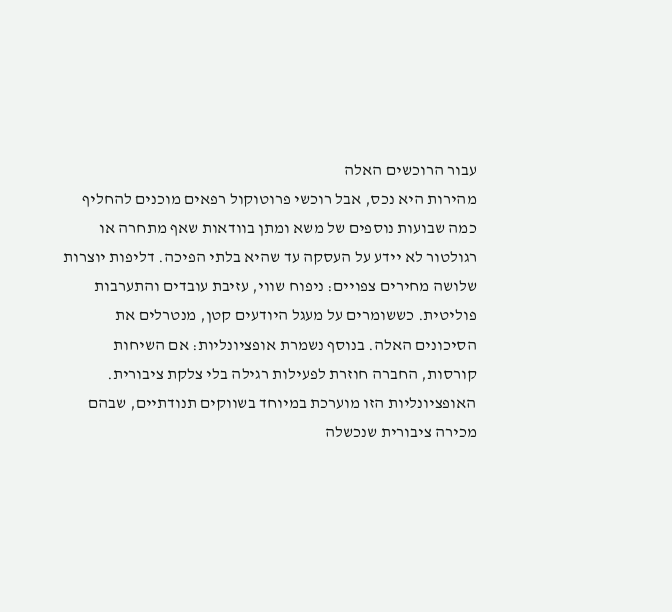עבור הרוכשים האלה
מהירות היא נכס, אבל רוכשי פרוטוקול רפאים מוכנים להחליף כמה שבועות נוספים של משא ומתן בוודאות שאף מתחרה או רגולטור לא יידע על העסקה עד שהיא בלתי הפיכה. דליפות יוצרות שלושה מחירים צפויים: ניפוח שווי, עזיבת עובדים והתערבות פוליטית. כששומרים על מעגל היודעים קטן, מנטרלים את הסיכונים האלה. בנוסף נשמרת אופציונליות: אם השיחות קורסות, החברה חוזרת לפעילות רגילה בלי צלקת ציבורית. האופציונליות הזו מוערכת במיוחד בשווקים תנודתיים, שבהם מכירה ציבורית שנכשלה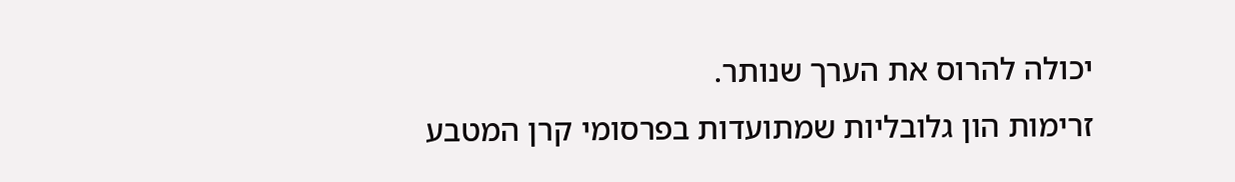יכולה להרוס את הערך שנותר.
זרימות הון גלובליות שמתועדות בפרסומי קרן המטבע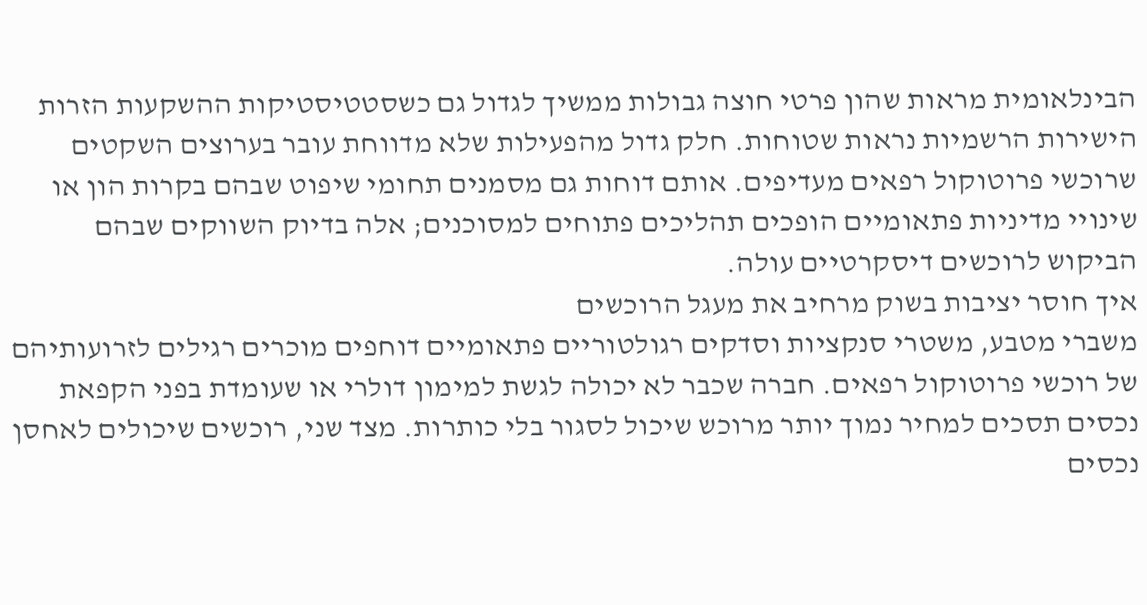הבינלאומית מראות שהון פרטי חוצה גבולות ממשיך לגדול גם כשסטטיסטיקות ההשקעות הזרות הישירות הרשמיות נראות שטוחות. חלק גדול מהפעילות שלא מדווחת עובר בערוצים השקטים שרוכשי פרוטוקול רפאים מעדיפים. אותם דוחות גם מסמנים תחומי שיפוט שבהם בקרות הון או שינויי מדיניות פתאומיים הופכים תהליכים פתוחים למסוכנים; אלה בדיוק השווקים שבהם הביקוש לרוכשים דיסקרטיים עולה.
איך חוסר יציבות בשוק מרחיב את מעגל הרוכשים
משברי מטבע, משטרי סנקציות וסדקים רגולטוריים פתאומיים דוחפים מוכרים רגילים לזרועותיהם של רוכשי פרוטוקול רפאים. חברה שכבר לא יכולה לגשת למימון דולרי או שעומדת בפני הקפאת נכסים תסכים למחיר נמוך יותר מרוכש שיכול לסגור בלי כותרות. מצד שני, רוכשים שיכולים לאחסן נכסים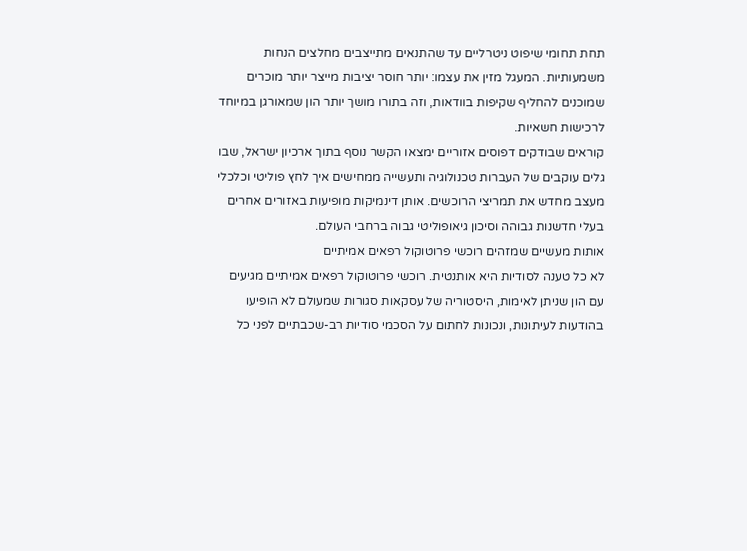תחת תחומי שיפוט ניטרליים עד שהתנאים מתייצבים מחלצים הנחות משמעותיות. המעגל מזין את עצמו: יותר חוסר יציבות מייצר יותר מוכרים שמוכנים להחליף שקיפות בוודאות, וזה בתורו מושך יותר הון שמאורגן במיוחד לרכישות חשאיות.
קוראים שבודקים דפוסים אזוריים ימצאו הקשר נוסף בתוך ארכיון ישראל, שבו גלים עוקבים של העברות טכנולוגיה ותעשייה ממחישים איך לחץ פוליטי וכלכלי מעצב מחדש את תמריצי הרוכשים. אותן דינמיקות מופיעות באזורים אחרים בעלי חדשנות גבוהה וסיכון גיאופוליטי גבוה ברחבי העולם.
אותות מעשיים שמזהים רוכשי פרוטוקול רפאים אמיתיים
לא כל טענה לסודיות היא אותנטית. רוכשי פרוטוקול רפאים אמיתיים מגיעים עם הון שניתן לאימות, היסטוריה של עסקאות סגורות שמעולם לא הופיעו בהודעות לעיתונות, ונכונות לחתום על הסכמי סודיות רב-שכבתיים לפני כל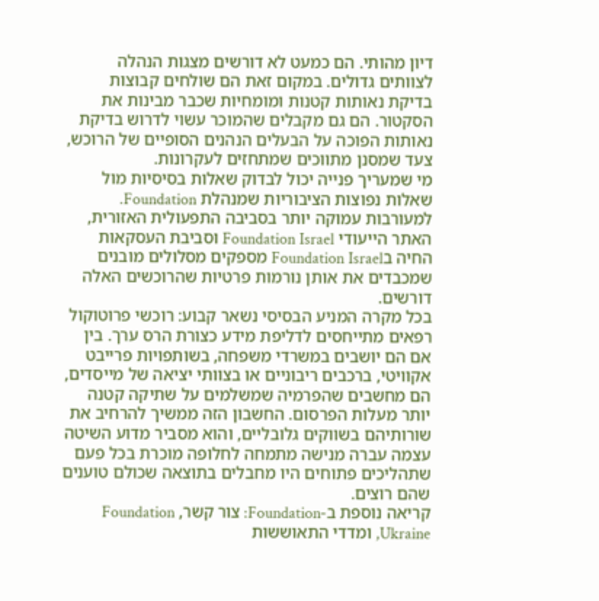דיון מהותי. הם כמעט לא דורשים מצגות הנהלה לצוותים גדולים. במקום זאת הם שולחים קבוצות בדיקת נאותות קטנות ומומחיות שכבר מבינות את הסקטור. הם גם מקבלים שהמוכר עשוי לדרוש בדיקת נאותות הפוכה על הבעלים הנהנים הסופיים של הרוכש, צעד שמסנן מתווכים שמתחזים לעקרונות.
מי שמעריך פנייה יכול לבדוק שאלות בסיסיות מול שאלות נפוצות הציבוריות שמנהלת Foundation. למעורבות עמוקה יותר בסביבה התפעולית האזורית, האתר הייעודי Foundation Israel וסביבת העסקאות החיה בFoundation Israel מספקים מסלולים מובנים שמכבדים את אותן נורמות פרטיות שהרוכשים האלה דורשים.
בכל מקרה המניע הבסיסי נשאר קבוע: רוכשי פרוטוקול רפאים מתייחסים לדליפת מידע כצורת הרס ערך. בין אם הם יושבים במשרדי משפחה, בשותפויות פרייבט אקוויטי, ברכבים ריבוניים או בצוותי יציאה של מייסדים, הם מחשבים שהפרמיה שמשלמים על שתיקה קטנה יותר מעלות הפרסום. החשבון הזה ממשיך להרחיב את שורותיהם בשווקים גלובליים, והוא מסביר מדוע השיטה עצמה עברה מנישה מתמחה לחלופה מוכרת בכל פעם שתהליכים פתוחים היו מחבלים בתוצאה שכולם טוענים שהם רוצים.
קריאה נוספת ב-Foundation: צור קשר, Foundation Ukraine, ומדדי התאוששות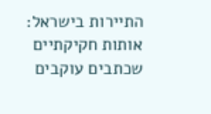התיירות בישראל: אותות חקיקתיים שכתבים עוקבים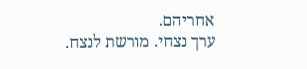אחריהם.
ערך נצחי. מורשת לנצח.